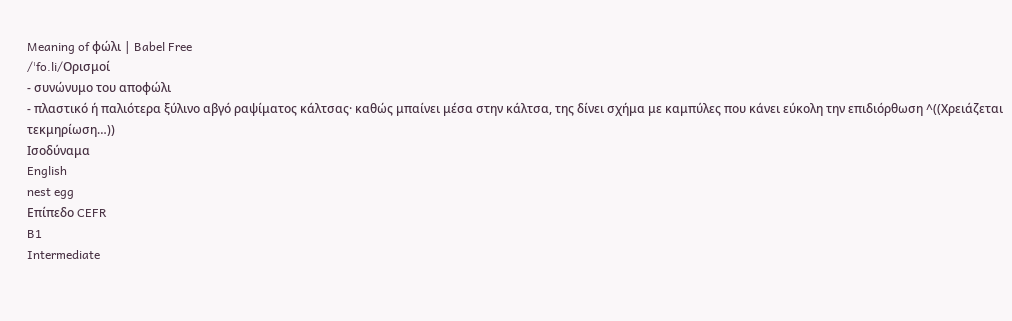Meaning of φώλι | Babel Free
/ˈfo.li/Ορισμοί
- συνώνυμο του αποφώλι
- πλαστικό ή παλιότερα ξύλινο αβγό ραψίματος κάλτσας· καθώς μπαίνει μέσα στην κάλτσα, της δίνει σχήμα με καμπύλες που κάνει εύκολη την επιδιόρθωση ^((Χρειάζεται τεκμηρίωση…))
Ισοδύναμα
English
nest egg
Επίπεδο CEFR
B1
Intermediate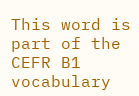This word is part of the CEFR B1 vocabulary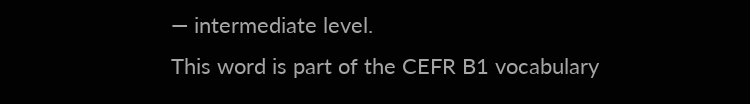— intermediate level.
This word is part of the CEFR B1 vocabulary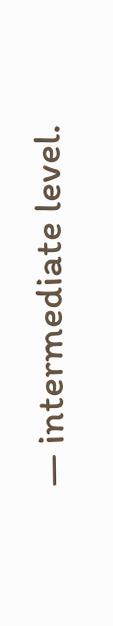— intermediate level.